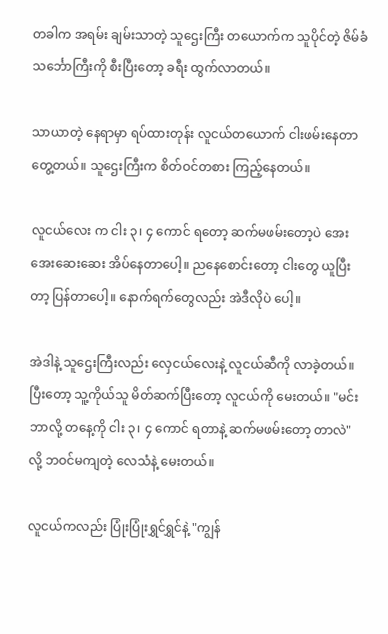တခါက အရမ်း ချမ်းသာတဲ့ သူဌေးကြီး တယောက်က သူပိုင်တဲ့ ဇိမ်ခံသင်္ဘောကြီးကို စီးပြီးတော့ ခရီး ထွက်လာတယ်။

သာယာတဲ့ နေရာမှာ ရပ်ထားတုန်း လူငယ်တယောက် ငါးဖမ်းနေတာ တွေ့တယ်။ သူဌေးကြီးက စိတ်ဝင်တစား ကြည့်နေတယ်။

လူငယ်လေး က ငါး ၃၊ ၄ ကောင် ရတော့ ဆက်မဖမ်းတော့ပဲ အေးအေးဆေးဆေး အိပ်နေတာပေါ့။ ညနေစောင်းတော့ ငါးတွေ ယူပြီးတာ့ ပြန်တာပေါ့။ နောက်ရက်တွေလည်း အဲဒီလိုပဲ ပေါ့။

အဲဒါနဲ့ သူဌေးကြီးလည်း လှေငယ်လေးနဲ့ လူငယ်ဆီကို လာခဲ့တယ်။ ပြီးတော့ သူ့ကိုယ်သူ မိတ်ဆက်ပြီးတော့ လူငယ်ကို မေးတယ်။ "မင်း ဘာလို့ တနေ့ကို ငါး ၃၊ ၄ ကောင် ရတာနဲ့ ဆက်မဖမ်းတော့ တာလဲ" လို့ ဘဝင်မကျတဲ့ လေသံနဲ့ မေးတယ်။

လူငယ်ကလည်း ပြုံးပြုံးရွှင်ရွှင်နဲ့ "ကျွန်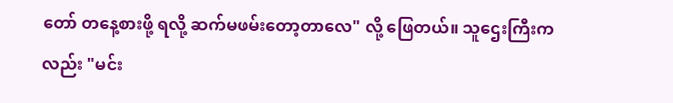တော် တနေ့စားဖို့ ရလို့ ဆက်မဖမ်းတော့တာလေ" လို့ ဖြေတယ်။ သူဌေးကြီးကလည်း "မင်း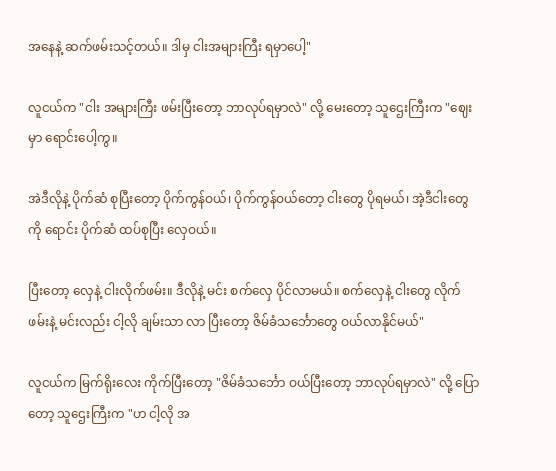အနေနဲ့ ဆက်ဖမ်းသင့်တယ်။ ဒါမှ ငါးအများကြီး ရမှာပေါ့"

လူငယ်က "ငါး အများကြီး ဖမ်းပြီးတော့ ဘာလုပ်ရမှာလဲ" လို့ မေးတော့ သူဌေးကြီးက "ဈေးမှာ ရောင်းပေါ့ကွ။

အဲဒီလိုနဲ့ ပိုက်ဆံ စုပြီးတော့ ပိုက်ကွန်ဝယ်၊ ပိုက်ကွန်ဝယ်တော့ ငါးတွေ ပိုရမယ်၊ အဲ့ဒီငါးတွေကို ရောင်း ပိုက်ဆံ ထပ်စုပြီး လှေဝယ်။

ပြီးတော့ လှေနဲ့ ငါးလိုက်ဖမ်း။ ဒီလိုနဲ့ မင်း စက်လှေ ပိုင်လာမယ်။ စက်လှေနဲ့ ငါးတွေ လိုက်ဖမ်းနဲ့ မင်းလည်း ငါ့လို ချမ်းသာ လာ ပြီးတော့ ဇိမ်ခံသင်္ဘောတွေ ဝယ်လာနိုင်မယ်"

လူငယ်က မြက်ရိုးလေး ကိုက်ပြီးတော့ "ဇိမ်ခံသင်္ဘော ဝယ်ပြီးတော့ ဘာလုပ်ရမှာလဲ" လို့ ပြောတော့ သူဌေးကြီးက "ဟ ငါ့လို အ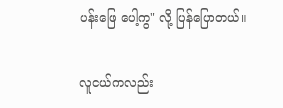ပန်းဖြေ ပေါ့ကွ" လို့ ပြန်ပြောတယ်။

လူငယ်ကလည်း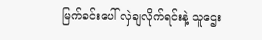မြက်ခင်းပေါ် လှဲချလိုက်ရင်းနဲ့ သူဌေး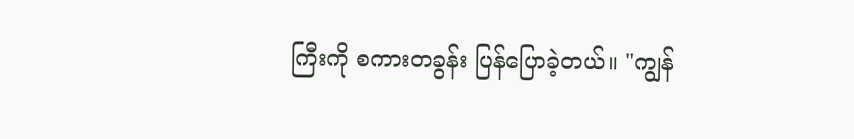ကြီးကို စကားတခွန်း ပြန်ပြောခဲ့တယ်။ "ကျွန်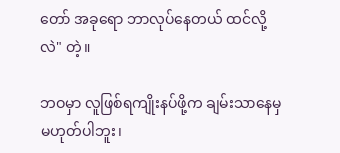တော် အခုရော ဘာလုပ်နေတယ် ထင်လို့လဲ" တဲ့။

ဘဝမှာ လူဖြစ်ရကျိုးနပ်ဖို့က ချမ်းသာနေမှ မဟုတ်ပါဘူး၊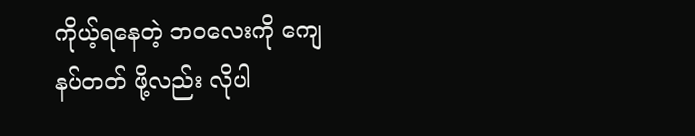ကိုယ့်ရနေတဲ့ ဘဝလေးကို ကျေနပ်တတ် ဖို့လည်း လိုပါ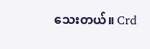သေးတယ်။ Crd